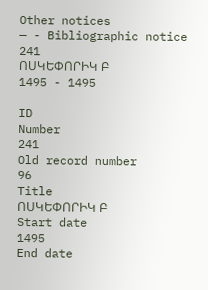Other notices
— - Bibliographic notice
241
ՈՍԿԵՓՈՐԻԿ Բ
1495 - 1495

ID
Number
241
Old record number
96
Title
ՈՍԿԵՓՈՐԻԿ Բ
Start date
1495
End date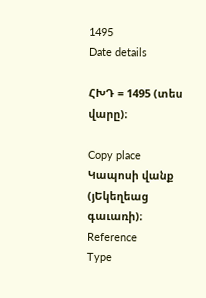1495
Date details

ՀԽԴ = 1495 (տես վարը)։

Copy place
Կապոսի վանք (յԵկեղեաց գաւառի)։
Reference
Type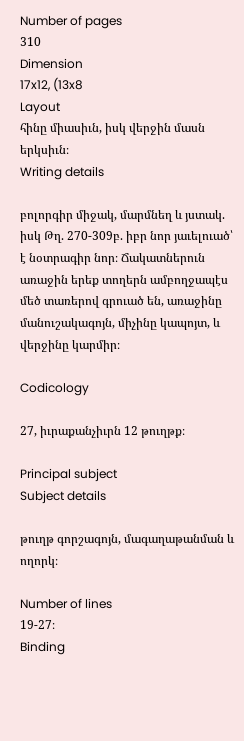Number of pages
310
Dimension
17x12, (13x8
Layout
հինը միասիւն, իսկ վերջին մասն երկսիւն։
Writing details

բոլորգիր միջակ, մարմնեղ և յստակ. իսկ Թղ. 270-309բ. իբր նոր յաւելուած՝ է նօտրագիր նոր։ Ճակատներուն առաջին երեք տողերն ամբողջապէս մեծ տառերով գրուած են, առաջինը մանուշակագոյն, միչինը կապոյտ, և վերջինը կարմիր։

Codicology

27, իւրաքանչիւրն 12 թուղթք։

Principal subject
Subject details

թուղթ գորշագոյն, մագաղաթանման և ողորկ։

Number of lines
19-27։
Binding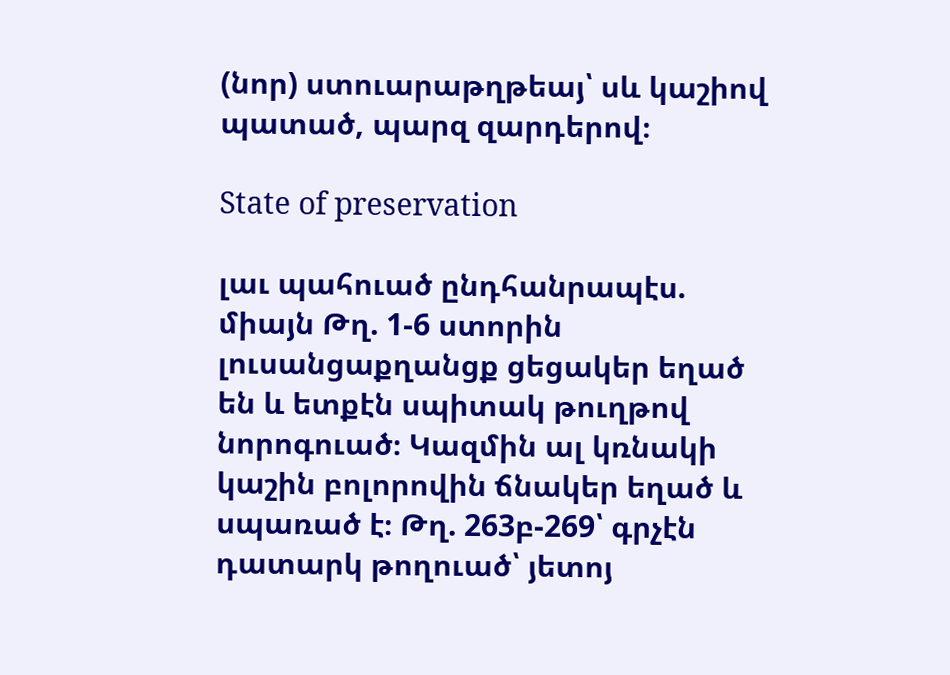(նոր) ստուարաթղթեայ՝ սև կաշիով պատած, պարզ զարդերով։

State of preservation

լաւ պահուած ընդհանրապէս. միայն Թղ. 1-6 ստորին լուսանցաքղանցք ցեցակեր եղած են և ետքէն սպիտակ թուղթով նորոգուած։ Կազմին ալ կռնակի կաշին բոլորովին ճնակեր եղած և սպառած է։ Թղ. 263բ-269՝ գրչէն դատարկ թողուած՝ յետոյ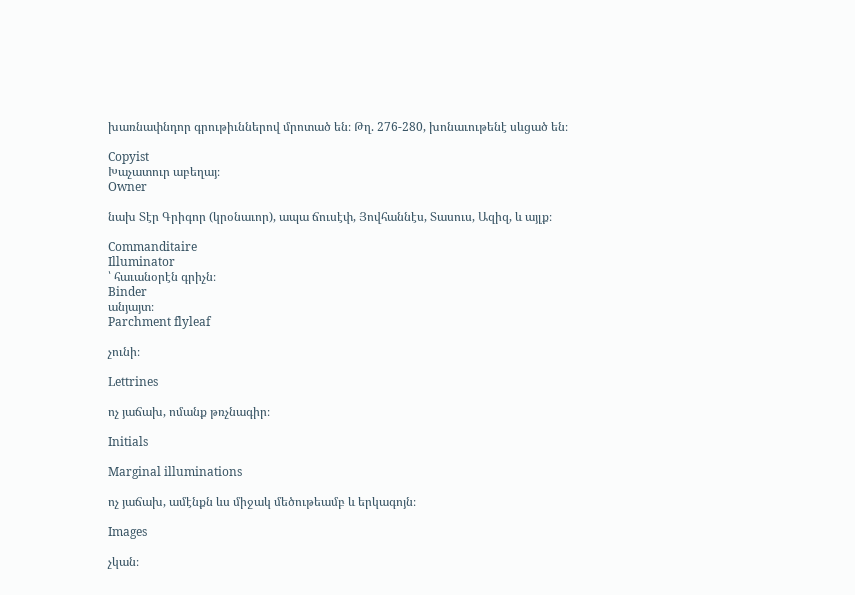խառնափնդոր գրութիւններով մրոտած են։ Թղ. 276-280, խոնաւութենէ սևցած են։

Copyist
Խաչատուր աբեղայ։
Owner

նախ Տէր Գրիգոր (կրօնաւոր), ապա ճուսէփ, Յովհաննէս, Տասուս, Ազիզ, և այլք։

Commanditaire
Illuminator
՝ հաւանօրէն գրիչն։
Binder
անյայտ։
Parchment flyleaf

չունի։

Lettrines

ոչ յաճախ, ոմանք թռչնագիր։

Initials

Marginal illuminations

ոչ յաճախ, ամէնքն ևս միջակ մեծութեամբ և երկագոյն։

Images

չկան։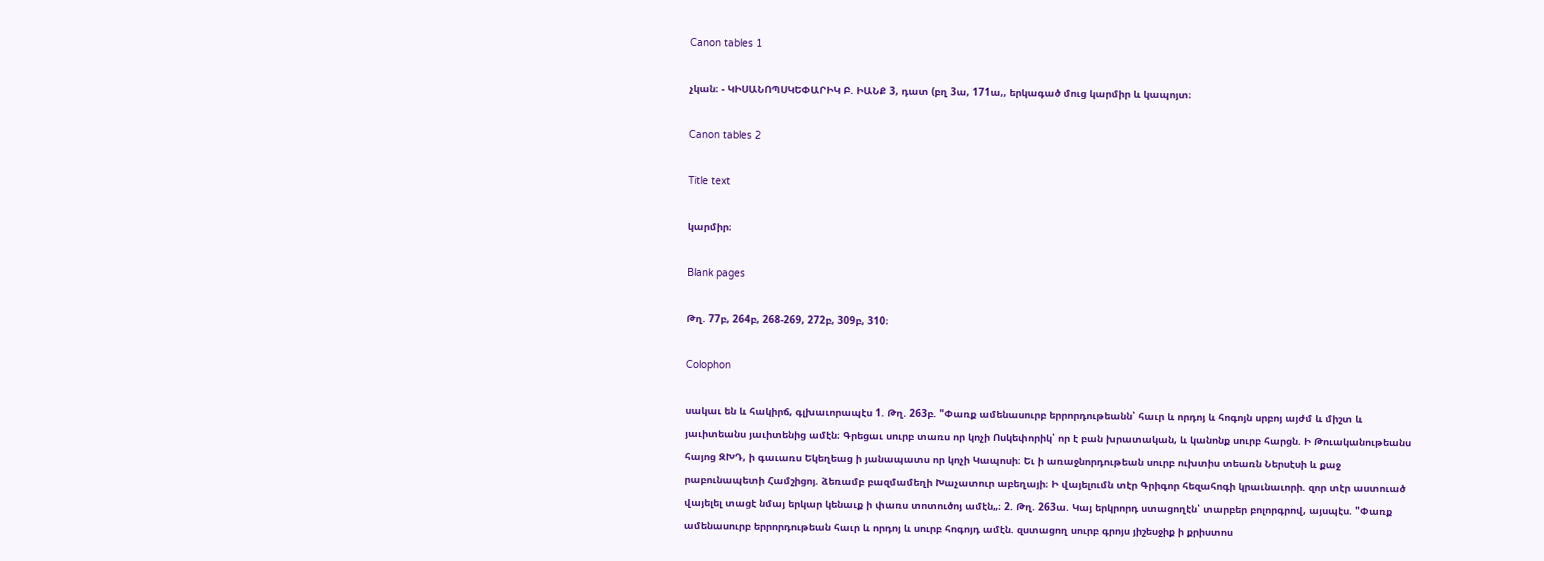Canon tables 1

չկան։ - ԿԻՍԱՆՈՊՍԿԵՓԱՐԻԿ Բ. ԻԱՆՔ 3, դատ (բղ 3ա, 171ա,, երկագած մուց կարմիր և կապոյտ։

Canon tables 2

Title text

կարմիր։

Blank pages

Թղ. 77բ, 264բ, 268-269, 272բ, 309բ, 310։

Colophon

սակաւ են և հակիրճ, գլխաւորապէս 1. Թղ. 263բ. "Փառք ամենասուրբ երրորդութեանն՝ հաւր և որդոյ և հոգոյն սրբոյ այժմ և միշտ և յաւիտեանս յաւիտենից ամէն։ Գրեցաւ սուրբ տառս որ կոչի Ոսկեփորիկ՝ որ է բան խրատական, և կանոնք սուրբ հարցն. Ի Թուականութեանս հայոց ԶԽԴ, ի գաւառս Եկեղեաց ի յանապատս որ կոչի Կապոսի։ Եւ ի առաջնորդութեան սուրբ ուխտիս տեառն Ներսէսի և քաջ րաբունապետի Համշիցոյ. ձեռամբ բազմամեղի Խաչատուր աբեղայի։ Ի վայելումն տէր Գրիգոր հեզահոգի կրաւնաւորի. զոր տէր աստուած վայելել տացէ նմայ երկար կենաւք ի փառս տոտուծոյ ամէն„։ 2. Թղ. 263ա. Կայ երկրորդ ստացողէն՝ տարբեր բոլորգրով, այսպէս. "Փառք ամենասուրբ երրորդութեան հաւր և որդոյ և սուրբ հոգոյդ ամէն. զստացող սուրբ գրոյս յիշեսջիք ի քրիստոս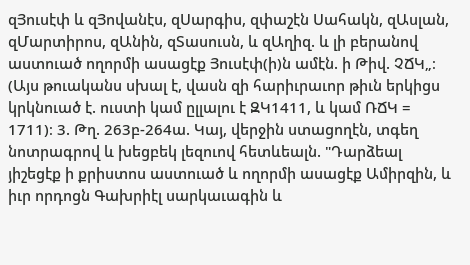զՅուսէփ և զՅովանէս, զՍարգիս, զփաշէն Սահակն, զԱսլան, զՄարտիրոս, զԱնին, զՏասուսն, և զԱղիզ. և լի բերանով աստուած ողորմի ասացէք Յուսէփ(ի)ն ամէն. ի Թիվ. ՉՃԿ„։ (Այս թուականս սխալ է, վասն զի հարիւրաւոր թիւն երկիցս կրկնուած է. ուստի կամ ըլլալու է ԶԿ1411, և կամ ՌՃԿ = 1711)։ 3. Թղ. 263բ-264ա. Կայ, վերջին ստացողէն, տգեղ նոտրագրով և խեցբեկ լեզուով հետևեալն. "Դարձեալ յիշեցէք ի քրիստոս աստուած և ողորմի ասացէք Ամիրզին, և իւր որդոցն Գախրիէլ սարկաւագին և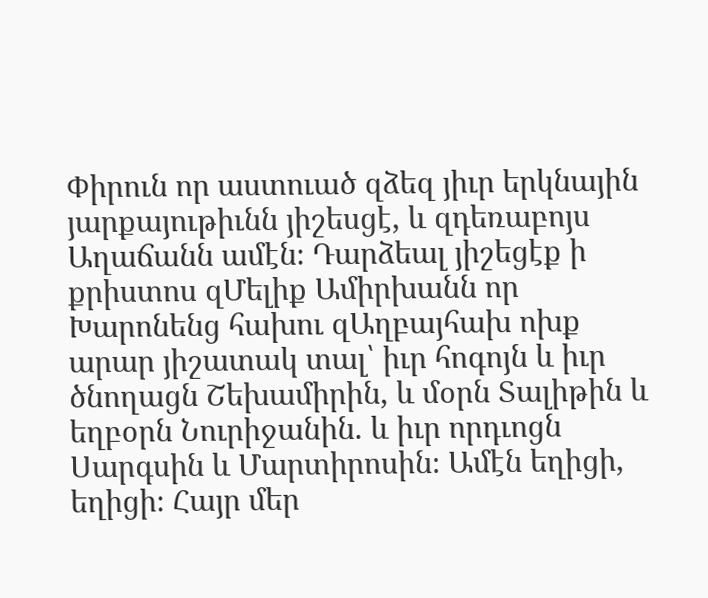Փիրուն որ աստուած զձեզ յիւր երկնային յարքայութիւնն յիշեսցէ, և զդեռաբոյս Աղաճանն ամէն։ Դարձեալ յիշեցէք ի քրիստոս զՄելիք Ամիրխանն որ Խարոնենց հախու զԱղբայհախ ոխք արար յիշատակ տալ՝ իւր հոգոյն և իւր ծնողացն Շեխամիրին, և մօրն Տալիթին և եղբօրն Նուրիջանին. և իւր որդւոցն Սարգսին և Մարտիրոսին։ Ամէն եղիցի, եղիցի։ Հայր մեր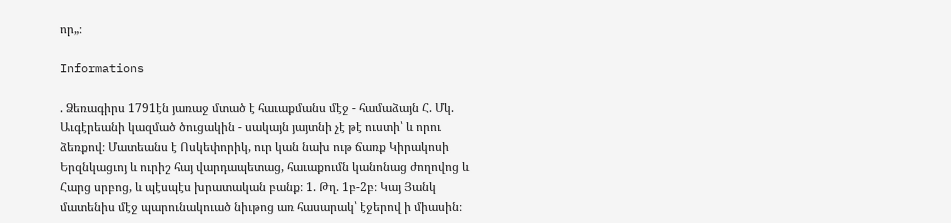որ„։

Informations

. Ձեռագիրս 1791էն յառաջ մտած է հաւաքմանս մէջ - համաձայն Հ. Մկ. Աւգէրեանի կազմած ծուցակին - սակայն յայտնի չէ թէ ուստի՝ և որու ձեռքով։ Մատեանս է Ոսկեփորիկ, ուր կան նախ ութ ճառք Կիրակոսի Երզնկացւոյ և ուրիշ հայ վարդապետաց, հաւաքումն կանոնաց ժողովոց և Հարց սրբոց, և պէսպէս խրատական բանք։ 1. Թղ. 1բ-2բ։ Կայ Յանկ մատենիս մէջ պարունակուած նիւթոց առ հասարակ՝ էջերով ի միասին։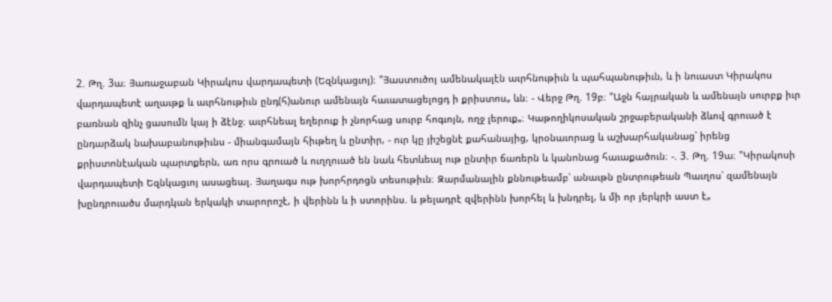2. Թղ. 3ա։ Յառաջաբան Կիրակոս վարդապետի (Եզնկացւոյ)։ "Յաստուծոյ ամենակալէն աւրհնութիւն և պահպանութիւն, և ի նուաստ Կիրակոս վարդապետէ աղաւթք և աւրհնութիւն ընդ(հ)անուր ամենայն հաւատացելոցդ ի քրիստոս„ ևն։ - Վերջ Թղ. 19բ։ "Աջն հայրական և ամենայն սուրբք իւր բառնան զինչ ցասումն կայ ի ձէնջ։ աւրհնեալ եղերուք ի չնորհաց սուրբ հոգւոյն, ողջ լերուք„։ Կաթողիկոսական շրջաբերականի ձևով գրուած է ընդարձակ նախաբանութիւնս - միանգամայն հիւթեղ և ընտիր, - ուր կը յիշեցնէ քահանայից, կրօնաւորաց և աշխարհականաց՝ իրենց քրիստոնէական պարտքերն, առ որս գրուած և ուղղուած են նաև հետևեալ ութ ընտիր ճառերն և կանոնաց հաւաքածուն։ -. 3. Թղ. 19ա։ "Կիրակոսի վարդապետի Եզնկացւոյ ասացեալ. Յաղագս ութ խորհրդոցն տեսութիւն։ Զարմանալին քննութեամբ՝ անաւթն ընտրութեան Պաւղոս՝ զամենայն խընդրուածս մարդկան երկակի տարորոշէ, ի վերինն և ի ստորինս. և թելադրէ զվերինն խորհել և խնդրել, և մի որ յերկրի աստ է„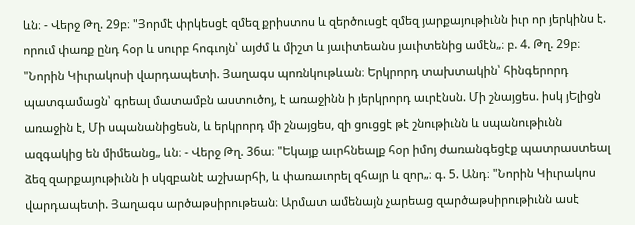ևն։ - Վերջ Թղ. 29բ։ "Յորմէ փրկեսցէ զմեզ քրիստոս և զերծուսցէ զմեզ յարքայութիւնն իւր որ յերկինս է. որում փառք ընդ հօր և սուրբ հոգւոյն՝ այժմ և միշտ և յաւիտեանս յաւիտենից ամէն„։ բ. 4. Թղ. 29բ։ "Նորին Կիւրակոսի վարդապետի. Յաղագս պոռնկութևան։ Երկրորդ տախտակին՝ հինգերորդ պատգամացն՝ գրեալ մատամբն աստուծոյ, է առաջինն ի յերկրորդ աւրէնսն. Մի շնայցես. իսկ յԵլիցն առաջին է, Մի սպանանիցեսն, և երկրորդ մի շնայցես, զի ցուցցէ թէ շնութիւնն և սպանութիւնն ազգակից են միմեանց„ ևն։ - Վերջ Թղ. 36ա։ "Եկայք աւրհնեալք հօր իմոյ ժառանգեցէք պատրաստեալ ձեզ զարքայութիւնն ի սկզբանէ աշխարհի, և փառաւորել զհայր և զոր„։ գ. 5. Անդ։ "Նորին Կիւրակոս վարդապետի. Յաղագս արծաթսիրութեան։ Արմատ ամենայն չարեաց զարծաթսիրութիւնն ասէ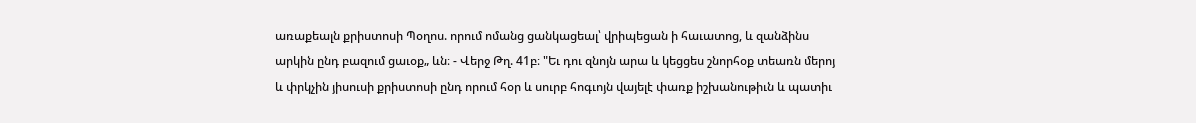առաքեալն քրիստոսի Պօղոս. որում ոմանց ցանկացեալ՝ վրիպեցան ի հաւատոց, և զանձինս արկին ընդ բազում ցաւօք„ ևն։ - Վերջ Թղ. 41բ։ "Եւ դու զնոյն արա և կեցցես շնորհօք տեառն մերոյ և փրկչին յիսուսի քրիստոսի ընդ որում հօր և սուրբ հոգւոյն վայելէ փառք իշխանութիւն և պատիւ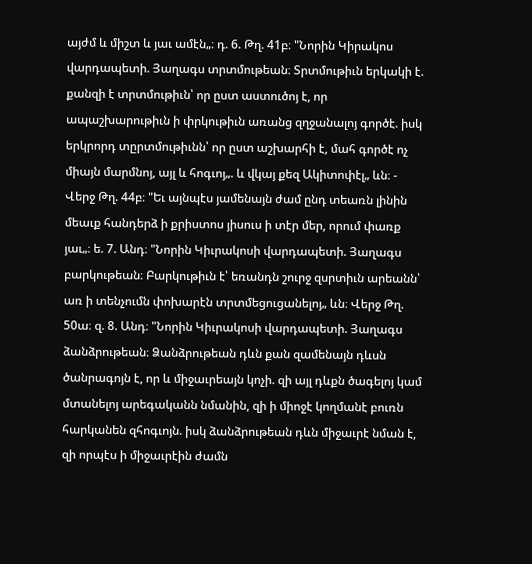այժմ և միշտ և յաւ ամէն„։ դ. 6. Թղ. 41բ։ "Նորին Կիրակոս վարդապետի. Յաղագս տրտմութեան։ Տրտմութիւն երկակի է. քանզի է տրտմութիւն՝ որ ըստ աստուծոյ է, որ ապաշխարութիւն ի փրկութիւն առանց զղջանալոյ գործէ. իսկ երկրորդ տըրտմութիւնն՝ որ ըստ աշխարհի է, մահ գործէ ոչ միայն մարմնոյ, այլ և հոգւոյ„. և վկայ քեզ Ակիտոփէլ„ ևն։ - Վերջ Թղ. 44բ։ "Եւ այնպէս յամենայն ժամ ընդ տեառն լինին մեաւք հանդերձ ի քրիստոս յիսուս ի տէր մեր, որում փառք յաւ„։ ե. 7. Անդ։ "Նորին Կիւրակոսի վարդապետի. Յաղագս բարկութեան։ Բարկութիւն է՝ եռանդն շուրջ զսրտիւն արեանն՝ առ ի տենչումն փոխարէն տրտմեցուցանելոյ„ ևն։ Վերջ Թղ. 50ա։ զ. 8. Անդ։ "Նորին Կիւրակոսի վարդապետի. Յաղագս ձանձրութեան։ Ձանձրութեան դևն քան զամենայն դևսն ծանրագոյն է, որ և միջաւրեայն կոչի. զի այլ դևքն ծագելոյ կամ մտանելոյ արեգականն նմանին, զի ի միոջէ կողմանէ բուռն հարկանեն զհոգւոյն. իսկ ձանձրութեան դևն միջաւրէ նման է, զի որպէս ի միջաւրէին ժամն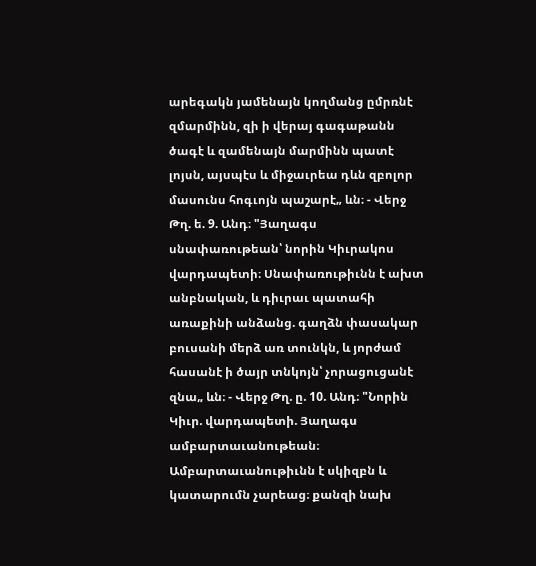արեգակն յամենայն կողմանց ըմրռնէ զմարմինն, զի ի վերայ գագաթանն ծագէ և զամենայն մարմինն պատէ լոյսն, այսպէս և միջաւրեա դևն զբոլոր մասունս հոգւոյն պաշարէ„ ևն։ - Վերջ Թղ. ե. 9. Անդ։ "Յաղագս սնափառութեան՝ նորին Կիւրակոս վարդապետի։ Սնափառութիւնն է ախտ անբնական, և դիւրաւ պատահի առաքինի անձանց. գաղձն փասակար բուսանի մերձ առ տունկն, և յորժամ հասանէ ի ծայր տնկոյն՝ չորացուցանէ զնա„ ևն։ - Վերջ Թղ. ը. 10. Անդ։ "Նորին Կիւր. վարդապետի. Յաղագս ամբարտաւանութեան։ Ամբարտաւանութիւնն է սկիզբն և կատարումն չարեաց։ քանզի նախ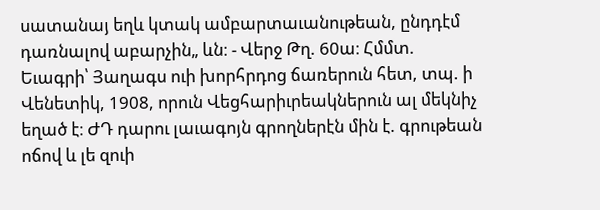սատանայ եղև կտակ ամբարտաւանութեան, ընդդէմ դառնալով աբարչին„ ևն։ - Վերջ Թղ. 60ա։ Հմմտ. Եւագրի՝ Յաղագս ուի խորհրդոց ճառերուն հետ, տպ. ի Վենետիկ, 1908, որուն Վեցհարիւրեակներուն ալ մեկնիչ եղած է։ ԺԴ դարու լաւագոյն գրողներէն մին է. գրութեան ոճով և լե զուի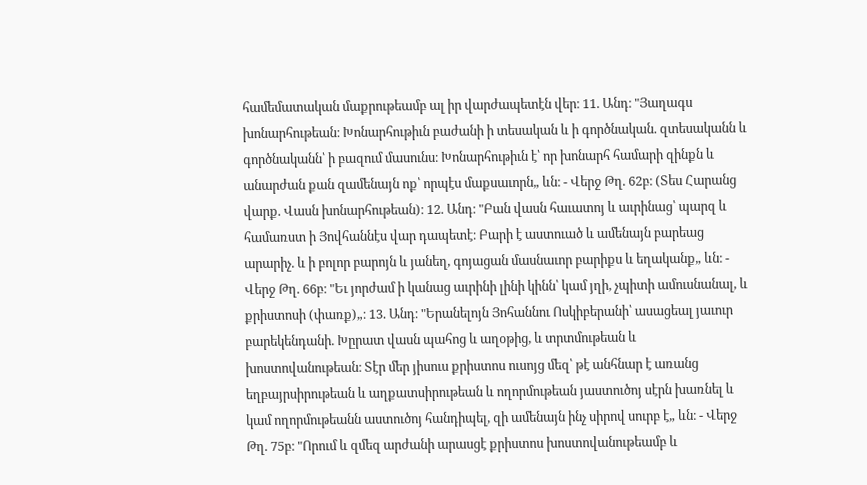համեմատական մաքրութեամբ ալ իր վարժապետէն վեր։ 11. Անդ։ "Յաղագս խոնարհութեան։ Խոնարհութիւն բաժանի ի տեսական և ի գործնական. զտեսականն և գործնականն՝ ի բազում մասունս։ Խոնարհութիւն է՝ որ խոնարհ համարի զինքն և անարժան քան զամենայն ոք՝ որպէս մաքսաւորն„ ևն։ - Վերջ Թղ. 62բ։ (Տես Հարանց վարք. Վասն խոնարհութեան)։ 12. Անդ։ "Բան վասն հաւատոյ և աւրինաց՝ պարզ և համառստ ի Յովհաննէս վար դապետէ։ Բարի է աստուած և ամենայն բարեաց արարիչ. և ի բոլոր բարոյն և յանեղ, գոյացան մասնաւոր բարիքս և եղականք„ ևն։ - Վերջ Թղ. 66բ։ "Եւ յորժամ ի կանաց աւրինի լինի կինն՝ կամ յղի, չպիտի ամուսնանալ, և քրիստոսի (փառք)„։ 13. Անդ։ "Երանելոյն Յոհաննու Ոսկիբերանի՝ ասացեալ յաւուր բարեկենդանի. Խըրատ վասն պահոց և աղօթից, և տրտմութեան և խոստովանութեան։ Տէր մեր յիսուս քրիստոս ուսոյց մեզ՝ թէ անհնար է առանց եղբայրսիրութեան և աղքատսիրութեան և ողորմութեան յաստուծոյ սէրն խառնել և կամ ողորմութեանն աստուծոյ հանդիպել, զի ամենայն ինչ սիրով սուրբ է„ ևն։ - Վերջ Թղ. 75բ։ "Որում և զմեզ արժանի արասցէ քրիստոս խոստովանութեամբ և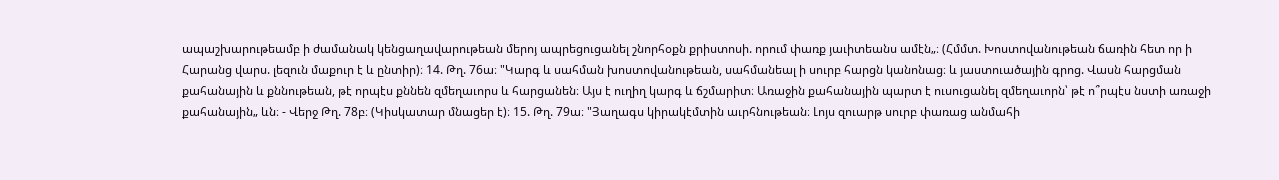ապաշխարութեամբ ի ժամանակ կենցաղավարութեան մերոյ ապրեցուցանել շնորհօքն քրիստոսի. որում փառք յաւիտեանս ամէն„։ (Հմմտ. Խոստովանութեան ճառին հետ որ ի Հարանց վարս. լեզուն մաքուր է և ընտիր)։ 14. Թղ. 76ա։ "Կարգ և սահման խոստովանութեան, սահմանեալ ի սուրբ հարցն կանոնաց։ և յաստուածային գրոց. Վասն հարցման քահանային և քննութեան, թէ որպէս քննեն զմեղաւորս և հարցանեն։ Այս է ուղիղ կարգ և ճշմարիտ։ Առաջին քահանային պարտ է ուսուցանել զմեղաւորն՝ թէ ո՞րպէս նստի առաջի քահանային„ ևն։ - Վերջ Թղ. 78բ։ (Կիսկատար մնացեր է)։ 15. Թղ. 79ա։ "Յաղագս կիրակէմտին աւրհնութեան։ Լոյս զուարթ սուրբ փառաց անմահի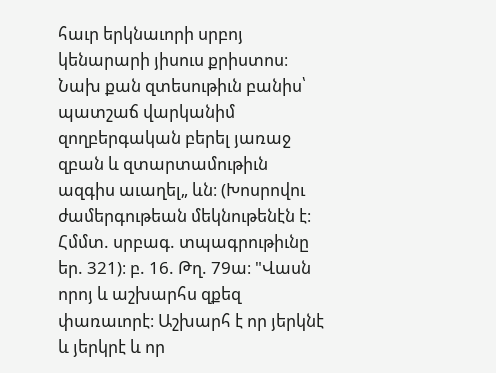հաւր երկնաւորի սրբոյ կենարարի յիսուս քրիստոս։ Նախ քան զտեսութիւն բանիս՝ պատշաճ վարկանիմ զողբերգական բերել յառաջ զբան և զտարտամութիւն ազգիս աւաղել„ ևն։ (Խոսրովու ժամերգութեան մեկնութենէն է։ Հմմտ. սրբագ. տպագրութիւնը եր. 321)։ բ. 16. Թղ. 79ա։ "Վասն որոյ և աշխարհս զքեզ փառաւորէ։ Աշխարհ է որ յերկնէ և յերկրէ և որ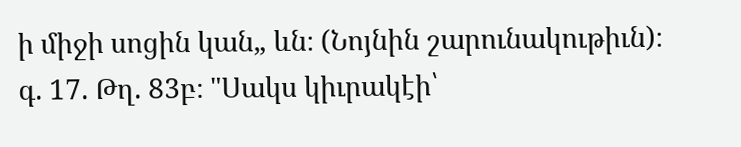ի միջի սոցին կան„ ևն։ (Նոյնին շարունակութիւն)։ գ. 17. Թղ. 83բ։ "Սակս կիւրակէի՝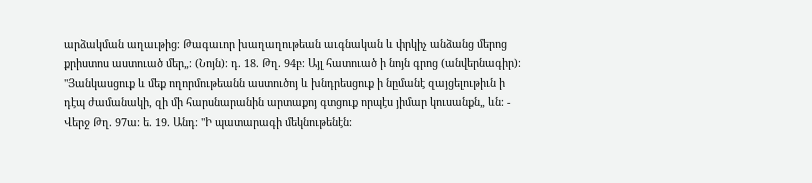արձակման աղաւթից։ Թագաւոր խաղաղութեան աւգնական և փրկիչ անձանց մերոց քրիստոս աստուած մեր„։ (Նոյն)։ դ. 18. Թղ. 94բ։ Այլ հատուած ի նոյն գրոց (անվերնագիր)։ "Յանկասցուք և մեք ողորմութեանն աստուծոյ և խնդրեսցուք ի նըմանէ զայցելութիւն ի դէպ ժամանակի, զի մի հարսնարանին արտաքոյ գտցուք որպէս յիմար կուսանքն„ ևն։ - Վերջ Թղ. 97ա։ ե. 19. Անդ։ "Ի պատարագի մեկնութենէն։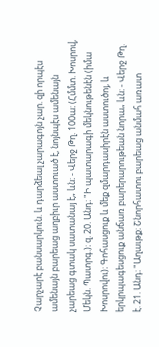Չարչարէ բանսարկուն. և դարձեալ չարագոյն չար. զի որպէս ամենայն բարեաց աղբիւր աստուած է, նոյնպէս ամենայն չարեաց գտակ սատանայ է„ ևն։ - Վերջ Թղ. 100ա։ (Հմմտ. Խոսրով, Մեկն. Պատրգ.)։ զ. 20. Անդ։ "Ի պատարագի մեկնութենէն (իմա Խոսրովու)։ Գոհասցուք և մեք զմարդասիրէն աստուծոյ, և երկրպագեսցուք անճառ բարերարութեան նորա„ ևն։ - Վերջ Թղ. է. 21. Անդ։ "Աղաւթք։ Շնորհատու բարեաց անմահ առատ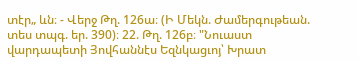տէր„ ևն։ - Վերջ Թղ. 126ա։ (Ի Մեկն. Ժամերգութեան. տես տպգ. եր. 390)։ 22. Թղ. 126բ։ "Նուաստ վարդապետի Յովհաննէս Եզնկացւոյ՝ Խրատ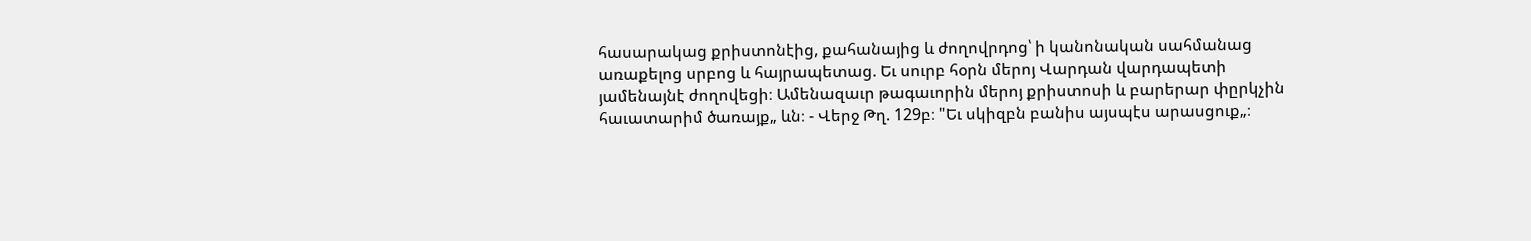հասարակաց քրիստոնէից, քահանայից և ժողովրդոց՝ ի կանոնական սահմանաց առաքելոց սրբոց և հայրապետաց. Եւ սուրբ հօրն մերոյ Վարդան վարդապետի յամենայնէ ժողովեցի։ Ամենազաւր թագաւորին մերոյ քրիստոսի և բարերար փըրկչին հաւատարիմ ծառայք„ ևն։ - Վերջ Թղ. 129բ։ "Եւ սկիզբն բանիս այսպէս արասցուք„։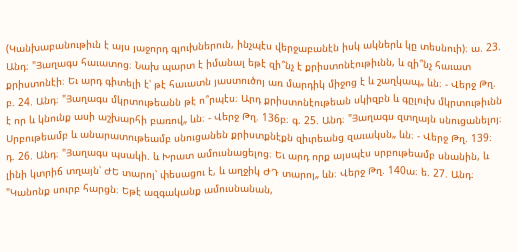(Կանխաբանութիւն է այս յաջորդ գլուխներուն, ինչպէս վերջաբանէն իսկ ակներև կը տեսնուի)։ ա. 23. Անդ։ "Յաղագս հաւատոց։ Նախ պարտ է իմանալ եթէ զի՞նչ է քրիստոնէութիւնն, և զի՞նչ հաւատ քրիստոնէի։ Եւ արդ գիտելի է՝ թէ հաւատն յաստուծոյ առ մարդիկ միջոց է և շաղկապ„ ևն։ - Վերջ Թղ. բ. 24. Անդ։ "Յաղագս մկրտութեանն թէ ո՞րպէս։ Արդ քրիստոնէութեան սկիզբն և գըլուխ մկրտութիւնն է որ և կնունք ասի աշխարհի բառով„ ևն։ - Վերջ Թղ. 136բ։ գ. 25. Անդ։ "Յաղագս զտղայն սնուցանելոյ։ Սրբութեամբ և անարատութեամբ սնուցանեն քրիստքնէքն զիւրեանց զաւակսն„ ևն։ - Վերջ Թղ. 139։ դ. 26. Անդ։ "Յաղագս պսակի. և Խրատ ամուսնացելոց։ Եւ արդ որք այսպէս սրբութեամբ սնանին, և լինի կտրիճ տղայն՝ ԺԵ տարոյ՝ փեսացու է, և աղջիկ ԺԴ տարոյ„ ևն։ Վերջ Թղ. 140ա։ ե. 27. Անդ։ "Կանոնք սուրբ հարցն։ Եթէ ազգականք ամուսնանան,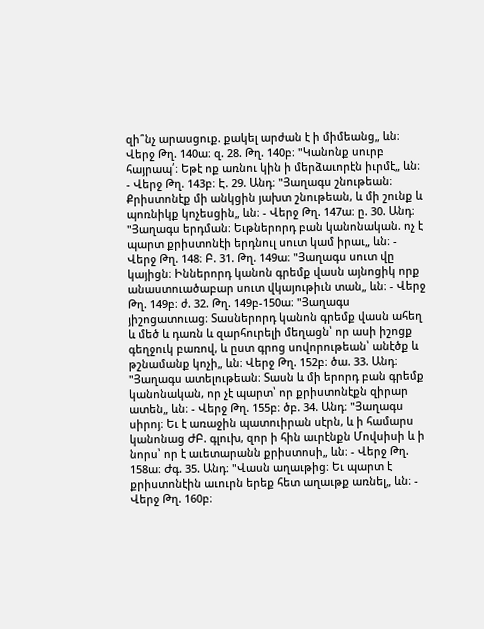զի՞նչ արասցուք. քակել արժան է ի միմեանց„ ևն։ Վերջ Թղ. 140ա։ զ. 28. Թղ. 140բ։ "Կանոնք սուրբ հայրապ՛։ Եթէ ոք առնու կին ի մերձաւորէն իւրմէ„ ևն։ - Վերջ Թղ. 143բ։ Է. 29. Անդ։ "Յաղագս շնութեան։ Քրիստոնէք մի անկցին յախտ շնութեան, և մի շունք և պոռնիկք կոչեսցին„ ևն։ - Վերջ Թղ. 147ա։ ը. 30. Անդ։ "Յաղագս երդման։ Եւթներորդ բան կանոնական. ոչ է պարտ քրիստոնէի երդնուլ սուտ կամ իրաւ„ ևն։ - Վերջ Թղ. 148։ Բ. 31. Թղ. 149ա։ "Յաղագս սուտ վը կայիցն։ Իններորդ կանոն գրեմք վասն այնոցիկ որք անաստուածաբար սուտ վկայութիւն տան„ ևն։ - Վերջ Թղ. 149բ։ ժ. 32. Թղ. 149բ-150ա։ "Յաղագս յիշոցատուաց։ Տասներորդ կանոն գրեմք վասն ահեղ և մեծ և դառն և զարհուրելի մեղացն՝ որ ասի իշոցք գեղջուկ բառով, և ըստ գրոց սովորութեան՝ անէծք և թշնամանք կոչի„ ևն։ Վերջ Թղ. 152բ։ ծա. 33. Անդ։ "Յաղագս ատելութեան։ Տասն և մի երորդ բան գրեմք կանոնական, որ չէ պարտ՝ որ քրիստոնէքն զիրար ատեն„ ևն։ - Վերջ Թղ. 155բ։ ծբ. 34. Անդ։ "Յաղագս սիրոյ։ Եւ է առաջին պատուիրան սէրն, և ի համարս կանոնաց ԺԲ. գլուխ, զոր ի հին աւրէնքն Մովսիսի և ի նորս՝ որ է աւետարանն քրիստոսի„ ևն։ - Վերջ Թղ. 158ա։ Ժգ. 35. Անդ։ "Վասն աղաւթից։ Եւ պարտ է քրիստոնէին աւուրն երեք հետ աղաւթք առնել„ ևն։ - Վերջ Թղ. 160բ։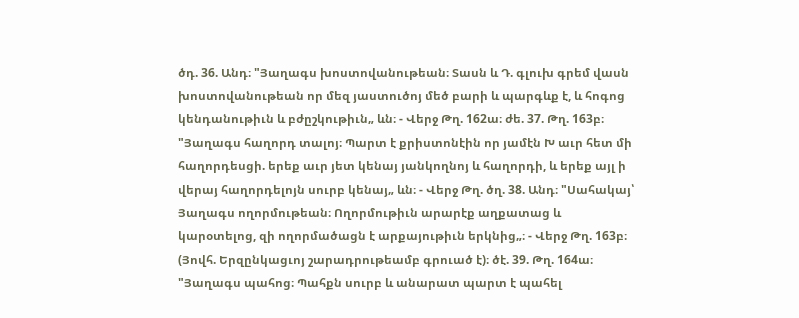ծդ. 36. Անդ։ "Յաղագս խոստովանութեան։ Տասն և Դ. գլուխ գրեմ վասն խոստովանութեան որ մեզ յաստուծոյ մեծ բարի և պարգևք է, և հոգոց կենդանութիւն և բժըշկութիւն„ ևն։ - Վերջ Թղ. 162ա։ ժե. 37. Թղ. 163բ։ "Յաղագս հաղորդ տալոյ։ Պարտ է քրիստոնէին որ յամէն Խ աւր հետ մի հաղորդեսցի. երեք աւր յետ կենայ յանկողնոյ և հաղորդի, և երեք այլ ի վերայ հաղորդելոյն սուրբ կենայ„ ևն։ - Վերջ Թղ. ծղ. 38. Անդ։ "Սահակայ՝ Յաղագս ողորմութեան։ Ողորմութիւն արարէք աղքատաց և կարօտելոց, զի ողորմածացն է արքայութիւն երկնից„։ - Վերջ Թղ. 163բ։ (Յովհ. Երզընկացւոյ շարադրութեամբ գրուած է)։ ծէ. 39. Թղ. 164ա։ "Յաղագս պահոց։ Պահքն սուրբ և անարատ պարտ է պահել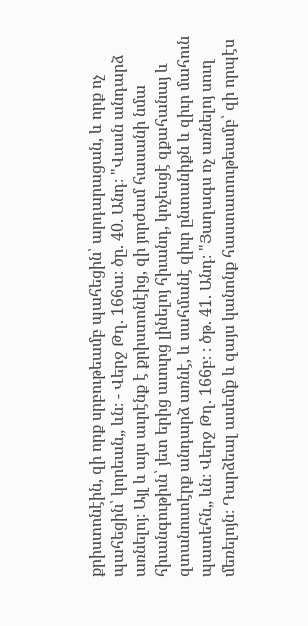քրիստոնէին, զի որք սրբութեամբ պահեցին՝ արդարացան, և որք ոչ պահեցին՝ կորեան„ ևն։ - Վերջ Թղ. 166ա։ ծը. 40. Անդ։ "Վասն անդարձ առնելոյ։ Այլ և այս աւրէնք է քրիստոնէից, զի յորժամ հասանի նմա հիւանգութիւն՝ յետ երից աւուրց լինելոյ հիւանդ, կոչեսցէ զքահանայ և զտանուտէրք անդարձ առնէ, և սահմանէ զիւր ընտանիքն և զիւր մահուն պատեհն„ ևն։ Վերջ Թղ. 166բ։ ։ ծթ. 41. Անդ։ "Յաղագս ոչ առնելոյ սուղ մեռելոյն։ Դարձեալ ասեմք և զայս կանոնք հաստատութեամբ՝ զի որպէս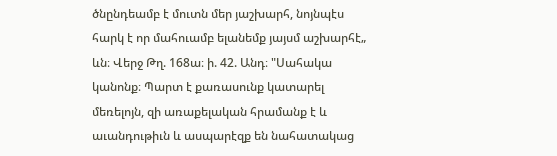ծնընդեամբ է մուտն մեր յաշխարհ, նոյնպէս հարկ է որ մահուամբ ելանեմք յայսմ աշխարհէ„ ևն։ Վերջ Թղ. 168ա։ ի. 42. Անդ։ "Սահակա կանոնք։ Պարտ է քառասունք կատարել մեռելոյն, զի առաքելական հրամանք է և աւանդութիւն և ասպարէզք են նահատակաց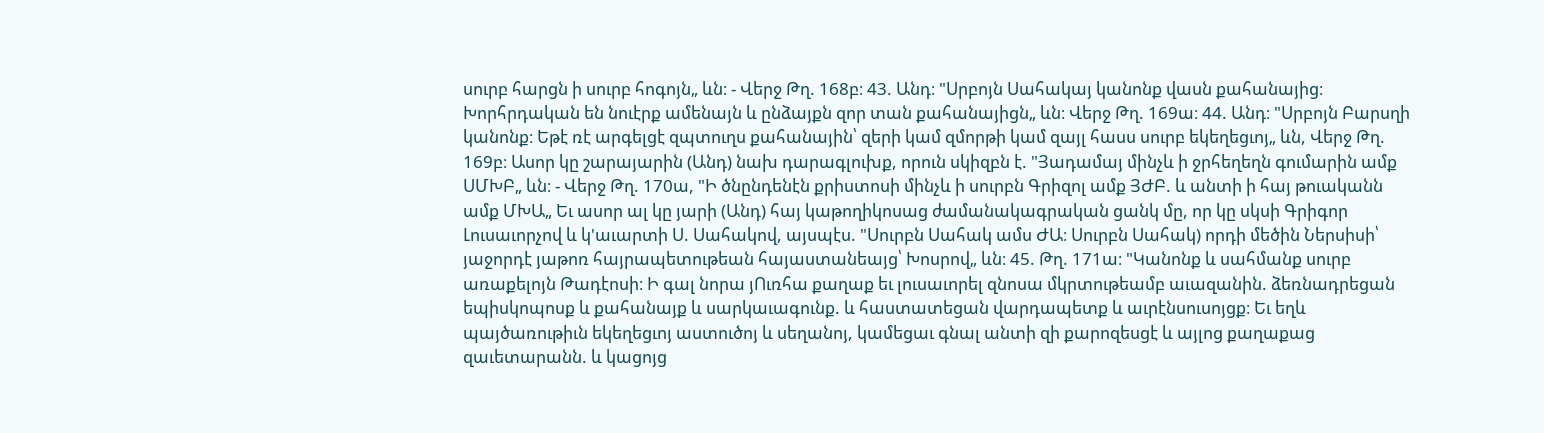սուրբ հարցն ի սուրբ հոգոյն„ ևն։ - Վերջ Թղ. 168բ։ 43. Անդ։ "Սրբոյն Սահակայ կանոնք վասն քահանայից։ Խորհրդական են նուէրք ամենայն և ընձայքն զոր տան քահանայիցն„ ևն։ Վերջ Թղ. 169ա։ 44. Անդ։ "Սրբոյն Բարսղի կանոնք։ Եթէ ռէ արգելցէ զպտուղս քահանային՝ զերի կամ զմորթի կամ զայլ հասս սուրբ եկեղեցւոյ„ ևն, Վերջ Թղ. 169բ։ Ասոր կը շարայարին (Անդ) նախ դարագլուխք, որուն սկիզբն է. "Յադամայ մինչև ի ջրհեղեղն գումարին ամք ՍՄԽԲ„ ևն։ - Վերջ Թղ. 170ա, "Ի ծնընդենէն քրիստոսի մինչև ի սուրբն Գրիզոլ ամք ՅԺԲ. և անտի ի հայ թուականն ամք ՄԽԱ„ Եւ ասոր ալ կը յարի (Անդ) հայ կաթողիկոսաց ժամանակագրական ցանկ մը, որ կը սկսի Գրիգոր Լուսաւորչով և կ'աւարտի Ս. Սահակով, այսպէս. "Սուրբն Սահակ ամս ԺԱ։ Սուրբն Սահակ) որդի մեծին Ներսիսի՝ յաջորդէ յաթոռ հայրապետութեան հայաստանեայց՝ Խոսրով„ ևն։ 45. Թղ. 171ա։ "Կանոնք և սահմանք սուրբ առաքելոյն Թադէոսի։ Ի գալ նորա յՈւռհա քաղաք եւ լուսաւորել զնոսա մկրտութեամբ աւազանին. ձեռնադրեցան եպիսկոպոսք և քահանայք և սարկաւագունք. և հաստատեցան վարդապետք և աւրէնսուսոյցք։ Եւ եղև պայծառութիւն եկեղեցւոյ աստուծոյ և սեղանոյ, կամեցաւ գնալ անտի զի քարոզեսցէ և այլոց քաղաքաց զաւետարանն. և կացոյց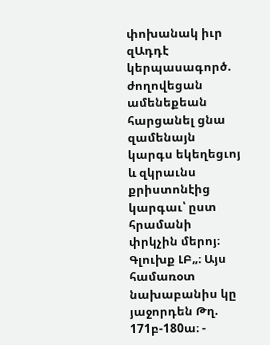փոխանակ իւր զԱդդէ կերպասագործ. ժողովեցան ամենեքեան հարցանել ցնա զամենայն կարգս եկեղեցւոյ և զկրաւնս քրիստոնէից կարգաւ՝ ըստ հրամանի փրկչին մերոյ։ Գլուխք ԼԲ„։ Այս համառօտ նախաբանիս կը յաջորդեն Թղ. 171բ-180ա։ -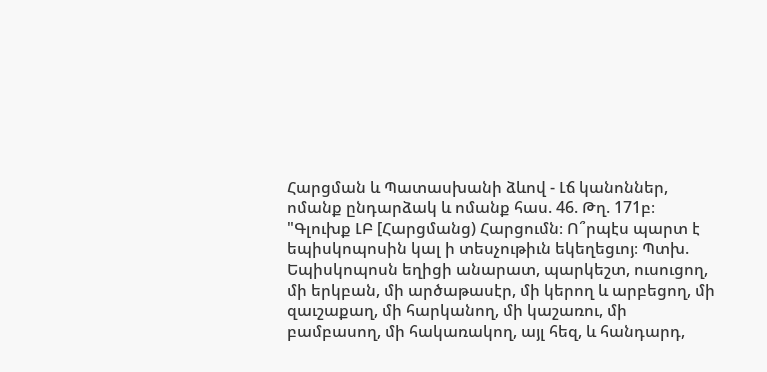Հարցման և Պատասխանի ձևով - Լճ կանոններ, ոմանք ընդարձակ և ոմանք հաս. 46. Թղ. 171բ։ "Գլուխք ԼԲ [Հարցմանց) Հարցումն։ Ո՞րպէս պարտ է եպիսկոպոսին կալ ի տեսչութիւն եկեղեցւոյ։ Պտխ. Եպիսկոպոսն եղիցի անարատ, պարկեշտ, ուսուցող, մի երկբան, մի արծաթասէր, մի կերող և արբեցող, մի զաւշաքաղ, մի հարկանող, մի կաշառու, մի բամբասող, մի հակառակող, այլ հեզ, և հանդարդ,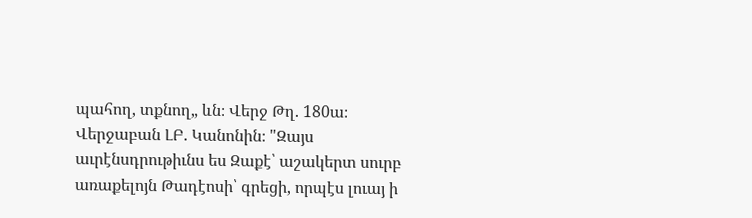պահող, տքնող„ ևն։ Վերջ Թղ. 180ա։ Վերջաբան ԼԲ. Կանոնին։ "Զայս աւրէնսդրութիւնս ես Զաքէ՝ աշակերտ սուրբ առաքելոյն Թադէոսի՝ գրեցի, որպէս լուայ ի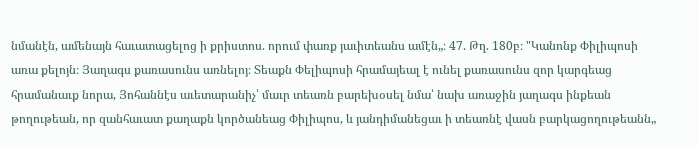նմանէն, ամենայն հաւատացելոց ի քրիստոս. որում փառք յաւիտեանս ամէն„։ 47. Թղ. 180բ։ "Կանոնք Փիլիպոսի առա քելոյն։ Յաղագս քառասունս առնելոյ։ Տեաքն Փելիպոսի հրամայեալ է ունել քառասունս զոր կարգեաց հրամանաւք նորա, Յոհաննէս աւետարանիչ՝ մաւր տեառն բարեխօսել նմա՝ նախ առաջին յաղագս ինքեան թողութեան, որ զանհաւատ քաղաքն կործանեաց Փիլիպոս, և յանդիմանեցաւ ի տեառնէ վասն բարկացողութեանն„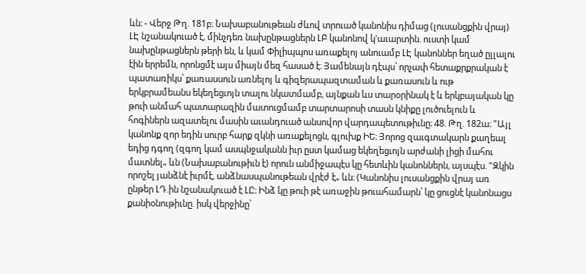ևն։ - Վերջ Թղ. 181բ։ Նախաբանութեան ժևով տրուած կանոնիս դիմաց (լուսանցքին վրայ) ԼԷ նշանակուած է, մինչդեռ նախընթացներն ԼԲ կանոնով կ'աւարտին. ուստի կամ նախընթացներն թերի են, և կամ Փիլիպպոս առաքելոյ անուամբ ԼԷ կանոններ եղած ըլլալու էին երրեմն, որոնցմէ այս միայն մեզ հասած է։ Յամենայն դէպս՝ որչափ հետաքրքրական է պատառիկս՝ քառասսուն առնելոյ և գիզերապազտաման և քառասուն և ութ երկբրամեանս եկեղեցւոյն տալու նկատմամբ, այնքան ևս տարօրինակ է և երկբայական կը թուի անմահ պատարազին մատուցմամբ տարտարոսի տասն կնիքը լուծուելուն և հոգիներն ազատելու մասին աւանդուած անսովոր վարդապետութիւնը։ 48. Թղ. 182ա։ "Այլ կանոնք զոր եդին սուրբ հարք զկնի առաքելոցն, գլուխք ԻԵ։ Յորոց զաւգտակարն քաղեալ եդից դգող (զգող կամ ասպնջականն իւր ըստ կամաց եկեղեցւոյն արժանի լիցի մահու մատնել„ ևն (Նախաբանութիւն է) որուն անմիջապէս կը հետևին կանոններն, այսպէս. "Զկին որոշել յանձնէ իւրմէ, անձնասպանութեան վրէժ է„ ևն։ (Կանոնիս լուսանցքին վրայ առ ընթեր ԼԴ.ին նշանակուած է ԼԸ։ Ինձ կը թուի թէ առաջին թուահամարն՝ կը ցուցնէ կանոնացս քանիօնութիւնը. իսկ վերջինը՝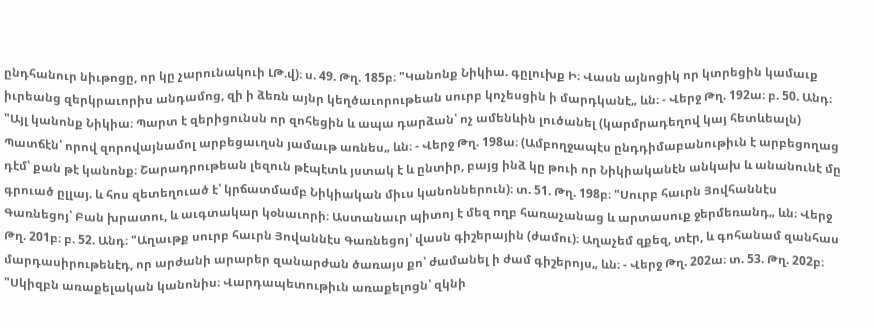ընդհանուր նիւթոցը, որ կը չարունակուի ԼԹ.վ)։ ս. 49. Թղ. 185բ։ "Կանոնք Նիկիա. գըլուխք Ի։ Վասն այնոցիկ որ կտրեցին կամաւք իւրեանց զերկրաւորիս անդամոց, զի ի ձեռն այնր կեղծաւորութեան սուրբ կոչեսցին ի մարդկանէ„ ևն։ - Վերջ Թղ. 192ա։ բ. 50. Անդ։ "Այլ կանոնք Նիկիա։ Պարտ է զերիցունսն որ զոհեցին և ապա դարձան՝ ոչ ամենևին լուծանել (կարմրադեղով կայ հետևեալն) Պատճէն՝ որով զորովայնամոլ արբեցաւղսն յամաւթ առնես„ ևն։ - Վերջ Թղ. 198ա։ (Ամբողջապէս ընդդիմաբանութիւն է արբեցողաց դէմ՝ քան թէ կանոնք։ Շարադրութեան լեզուն թէպէտև յստակ է և ընտիր, բայց ինձ կը թուի որ Նիկիականէն անկախ և անանունէ մը գրուած ըլլայ. և հոս զետեղուած է՝ կրճատմամբ Նիկիական միւս կանոններուն)։ տ. 51. Թղ. 198բ։ "Սուրբ հաւրն Յովհաննէս Գառնեցոյ՝ Բան խրատու, և աւգտակար կօնաւորի։ Աստանաւր պիտոյ է մեզ ողբ հառաչանաց և արտասուք ջերմեռանդ„ ևն։ Վերջ Թղ. 201բ։ բ. 52. Անդ։ "Աղաւթք սուրբ հաւրն Յովաննէս Գառնեցոյ՝ վասն գիշերային (ժամու)։ Աղաչեմ զքեզ, տէր, և գոհանամ զանհաս մարդասիրութենէդ, որ արժանի արարեր զանարժան ծառայս քո՝ ժամանել ի ժամ գիշերոյս„ ևն։ - Վերջ Թղ. 202ա։ տ. 53. Թղ. 202բ։ "Սկիզբն առաքելական կանոնիս։ Վարդապետութիւն առաքելոցն՝ զկնի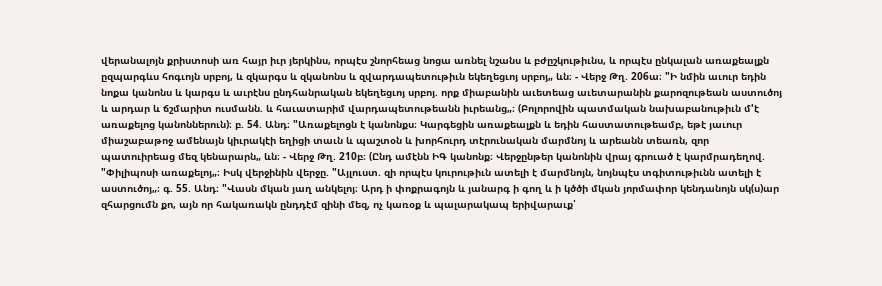վերանալոյն քրիստոսի առ հայր իւր յերկինս, որպէս շնորհեաց նոցա առնել նշանս և բժըշկութիւնս, և որպէս ընկալան առաքեալքն ըզպարգևս հոգւոյն սրբոյ, և զկարգս և զկանոնս և զվարդապետութիւն եկեղեցւոյ սրբոյ„ ևն։ - Վերջ Թղ. 206ա։ "Ի նմին աւուր եդին նոքա կանոնս և կարգս և աւրէնս ընդհանրական եկեղեցւոյ սրբոյ. որք միաբանին աւետեաց աւետարանին քարոզութեան աստուծոյ և արդար և ճշմարիտ ուսմանն. և հաւատարիմ վարդապետութեանն իւրեանց„։ (Բոլորովին պատմական նախաբանութիւն մ'է առաքելոց կանոններուն)։ բ. 54. Անդ։ "Առաքելոցն է կանոնքս։ Կարգեցին առաքեալքն և եդին հաստատութեամբ, եթէ յաւուր միաշաբաթոջ ամենայն կիւրակէի եղիցի տաւն և պաշտօն և խորհուրդ տէրունական մարմնոյ և արեանն տեառն, զոր պատուիրեաց մեզ կենարարն„ ևն։ - Վերջ Թղ. 210բ։ (Ընդ ամէնն ԻԳ կանոնք։ Վերջընթեր կանոնին վրայ գրուած է կարմրադեղով. "Փիլիպոսի առաքելոյ„։ Իսկ վերջինին վերջը. "Այլուստ. զի որպէս կուրութիւն ատելի է մարմնոյն, նոյնպէս տգիտութիւնն ատելի է աստուծոյ„։ գ. 55. Անդ։ "Վասն մկան յաղ անկելոյ։ Արդ ի փոքրագոյն և յանարգ ի գող և ի կծծի մկան յորմափոր կենդանոյն սկ(ս)ար զհարցումն քո, այն որ հակառակն ընդդէմ զինի մեզ, ոչ կառօք և պալարակապ երիվարաւք՝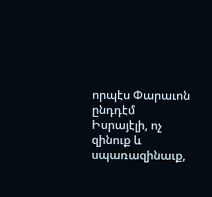որպէս Փարաւոն ընդդէմ Իսրայէլի, ոչ զինուք և սպառազինաւք,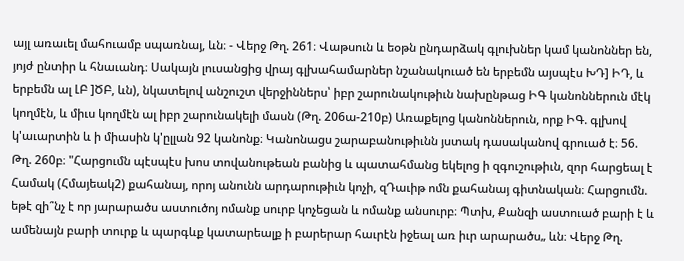այլ առաւել մահուամբ սպառնայ, ևն։ - Վերջ Թղ. 261։ Վաթսուն և եօթն ընդարձակ գլուխներ կամ կանոններ են, յոյժ ընտիր և հնաւանդ։ Սակայն լուսանցից վրայ գլխահամարներ նշանակուած են երբեմն այսպէս ԽԴ] ԻԴ, և երբեմն ալ ԼԲ ]ԾԲ, ևն), նկատելով անշուշտ վերջիններս՝ իբր շարունակութիւն նախընթաց ԻԳ կանոններուն մէկ կողմէն, և միւս կողմէն ալ իբր շարունակելի մասն (Թղ. 206ա-210բ) Առաքելոց կանոններուն, որք ԻԳ. գլխով կ'աւարտին և ի միասին կ'ըլլան 92 կանոնք։ Կանոնացս շարաբանութիւնն յստակ դասականով գրուած է։ 56. Թղ. 260բ։ "Հարցումն պէսպէս խոս տովանութեան բանից և պատահմանց եկելոց ի զգուշութիւն, զոր հարցեալ է Համակ (Հմայեակ2) քահանայ, որոյ անունն արդարութիւն կոչի, զԴաւիթ ոմն քահանայ գիտնական։ Հարցումն. եթէ զի՞նչ է որ յարարածս աստուծոյ ոմանք սուրբ կոչեցան և ոմանք անսուրբ։ Պտխ, Քանզի աստուած բարի է և ամենայն բարի տուրք և պարգևք կատարեալք ի բարերար հաւրէն իջեալ առ իւր արարածս„ ևն։ Վերջ Թղ.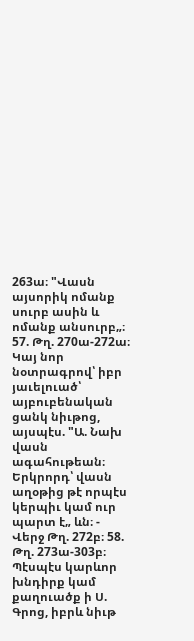263ա։ "Վասն այսորիկ ոմանք սուրբ ասին և ոմանք անսուրբ„։ 57. Թղ. 270ա-272ա։ Կայ նոր նօտրագրով՝ իբր յաւելուած՝ այբուբենական ցանկ նիւթոց, այսպէս. "Ա. Նախ վասն ագահութեան։ Երկրորդ՝ վասն աղօթից թէ որպէս կերպիւ կամ ուր պարտ է„ ևն։ - Վերջ Թղ. 272բ։ 58. Թղ. 273ա-303բ։ Պէսպէս կարևոր խնդիրք կամ քաղուածք ի Ս. Գրոց, իբրև նիւթ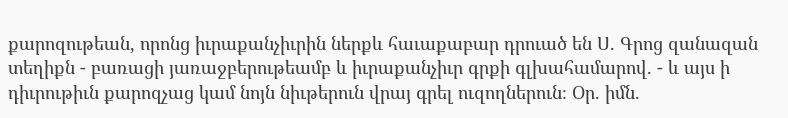քարոզութեան, որոնց իւրաքանչիւրին ներքև հաւաքաբար դրուած են Ս. Գրոց զանազան տեղիքն - բառացի յառաջբերութեամբ և իւրաքանչիւր գրքի գլխահամարով. - և այս ի դիւրութիւն քարոզչաց կամ նոյն նիւթերուն վրայ գրել ուզողներուն։ Օր. իմն.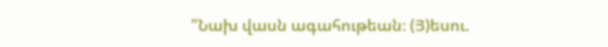"Նախ վասն ագահութեան։ (Յ)եսու.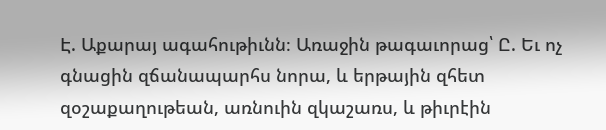Է. Աքարայ ագահութիւնն։ Առաջին թագաւորաց՝ Ը. Եւ ոչ գնացին զճանապարհս նորա, և երթային զհետ զօշաքաղութեան, առնուին զկաշառս, և թիւրէին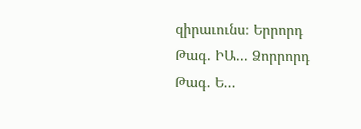զիրաւունս։ Երրորդ Թագ. ԻԱ... Ձորրորդ Թագ. Ե...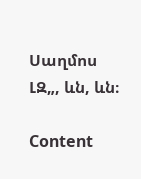Սաղմոս ԼԶ„, ևն, ևն։

Content